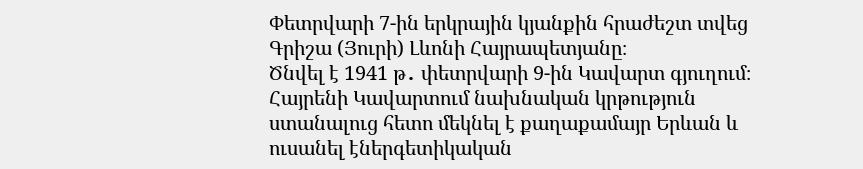Փետրվարի 7-ին երկրային կյանքին հրաժեշտ տվեց Գրիշա (Յուրի) Լևոնի Հայրապետյանը։
Ծնվել է 1941 թ․ փետրվարի 9-ին Կավարտ գյուղում։
Հայրենի Կավարտում նախնական կրթություն ստանալուց հետո մեկնել է քաղաքամայր Երևան և ուսանել էներգետիկական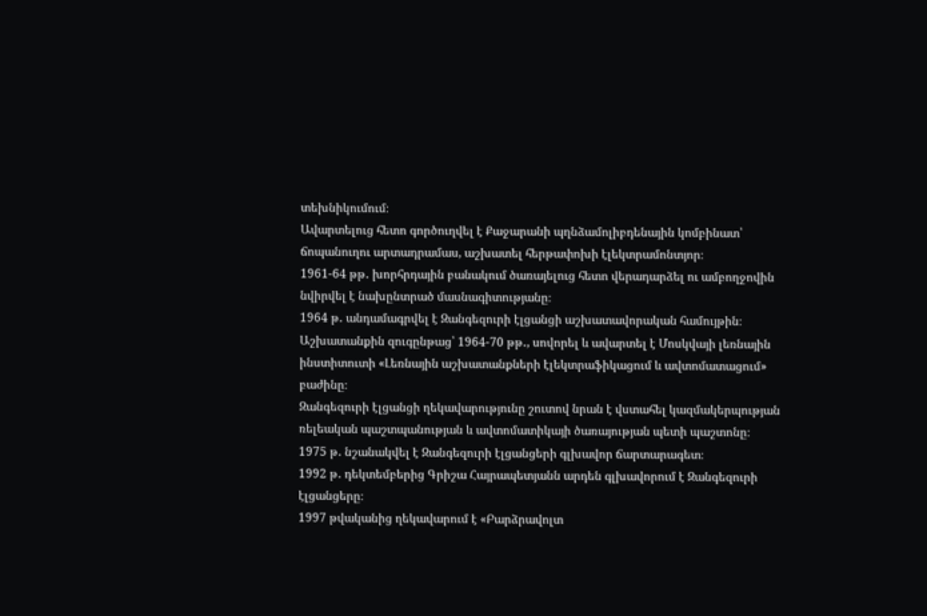տեխնիկումում։
Ավարտելուց հետո գործուղվել է Քաջարանի պղնձամոլիբդենային կոմբինատ՝ ճոպանուղու արտադրամաս, աշխատել հերթափոխի էլեկտրամոնտյոր։
1961-64 թթ․ խորհրդային բանակում ծառայելուց հետո վերադարձել ու ամբողջովին նվիրվել է նախընտրած մասնագիտությանը։
1964 թ․ անդամագրվել է Զանգեզուրի էլցանցի աշխատավորական համույթին։
Աշխատանքին զուգընթաց՝ 1964-70 թթ․, սովորել և ավարտել է Մոսկվայի լեռնային ինստիտուտի «Լեռնային աշխատանքների էլեկտրաֆիկացում և ավտոմատացում» բաժինը։
Զանգեզուրի էլցանցի ղեկավարությունը շուտով նրան է վստահել կազմակերպության ռելեական պաշտպանության և ավտոմատիկայի ծառայության պետի պաշտոնը։
1975 թ․ նշանակվել է Զանգեզուրի էլցանցերի գլխավոր ճարտարագետ։
1992 թ․ դեկտեմբերից Գրիշա Հայրապետյանն արդեն գլխավորում է Զանգեզուրի էլցանցերը։
1997 թվականից ղեկավարում է «Բարձրավոլտ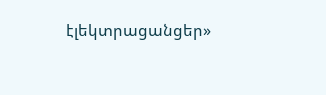էլեկտրացանցեր»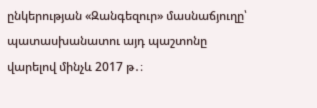ընկերության «Զանգեզուր» մասնաճյուղը՝ պատասխանատու այդ պաշտոնը վարելով մինչև 2017 թ․։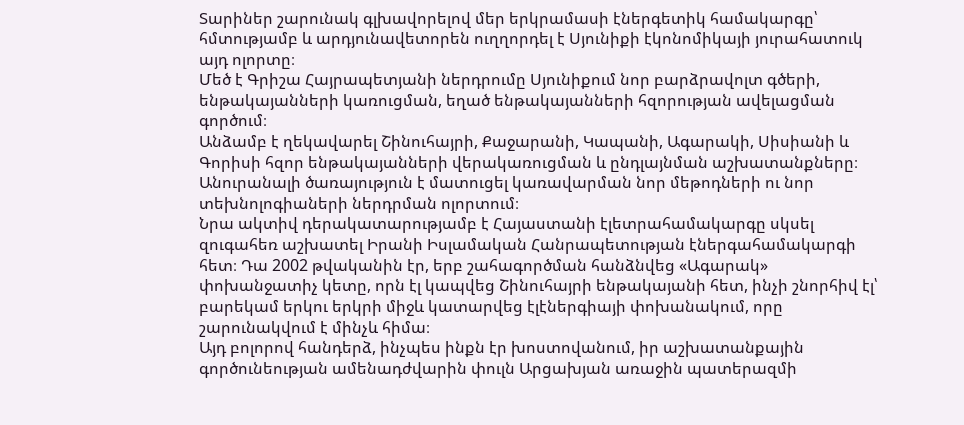Տարիներ շարունակ գլխավորելով մեր երկրամասի էներգետիկ համակարգը՝ հմտությամբ և արդյունավետորեն ուղղորդել է Սյունիքի էկոնոմիկայի յուրահատուկ այդ ոլորտը։
Մեծ է Գրիշա Հայրապետյանի ներդրումը Սյունիքում նոր բարձրավոլտ գծերի, ենթակայանների կառուցման, եղած ենթակայանների հզորության ավելացման գործում։
Անձամբ է ղեկավարել Շինուհայրի, Քաջարանի, Կապանի, Ագարակի, Սիսիանի և Գորիսի հզոր ենթակայանների վերակառուցման և ընդլայնման աշխատանքները։
Անուրանալի ծառայություն է մատուցել կառավարման նոր մեթոդների ու նոր տեխնոլոգիաների ներդրման ոլորտում։
Նրա ակտիվ դերակատարությամբ է Հայաստանի էլետրահամակարգը սկսել զուգահեռ աշխատել Իրանի Իսլամական Հանրապետության էներգահամակարգի հետ։ Դա 2002 թվականին էր, երբ շահագործման հանձնվեց «Ագարակ» փոխանջատիչ կետը, որն էլ կապվեց Շինուհայրի ենթակայանի հետ, ինչի շնորհիվ էլ՝ բարեկամ երկու երկրի միջև կատարվեց էլէներգիայի փոխանակում, որը շարունակվում է մինչև հիմա։
Այդ բոլորով հանդերձ, ինչպես ինքն էր խոստովանում, իր աշխատանքային գործունեության ամենադժվարին փուլն Արցախյան առաջին պատերազմի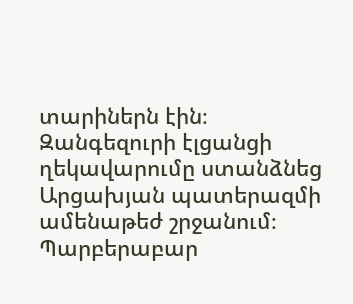տարիներն էին։
Զանգեզուրի էլցանցի ղեկավարումը ստանձնեց Արցախյան պատերազմի ամենաթեժ շրջանում։ Պարբերաբար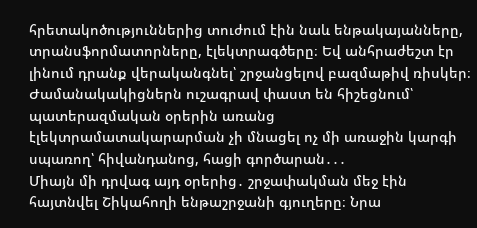հրետակոծություններից տուժում էին նաև ենթակայանները, տրանսֆորմատորները, էլեկտրագծերը։ Եվ անհրաժեշտ էր լինում դրանք վերականգնել՝ շրջանցելով բազմաթիվ ռիսկեր։
Ժամանակակիցներն ուշագրավ փաստ են հիշեցնում՝ պատերազմական օրերին առանց էլեկտրամատակարարման չի մնացել ոչ մի առաջին կարգի սպառող՝ հիվանդանոց, հացի գործարան․․․
Միայն մի դրվագ այդ օրերից․ շրջափակման մեջ էին հայտնվել Շիկահողի ենթաշրջանի գյուղերը։ Նրա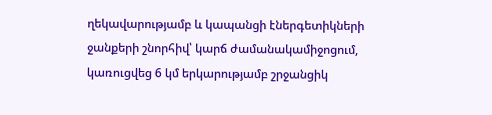ղեկավարությամբ և կապանցի էներգետիկների ջանքերի շնորհիվ՝ կարճ ժամանակամիջոցում, կառուցվեց 6 կմ երկարությամբ շրջանցիկ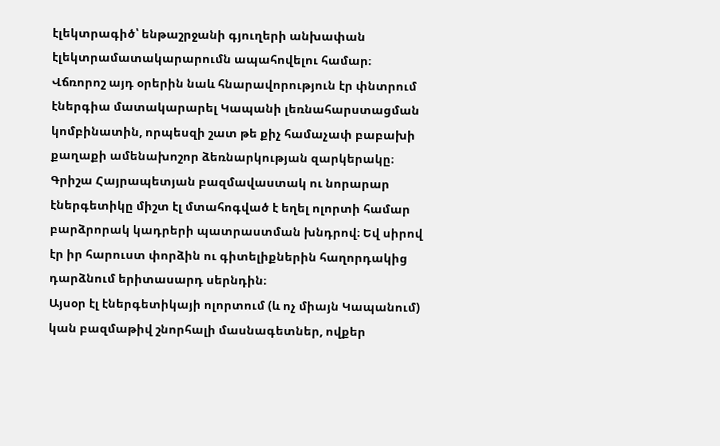էլեկտրագիծ՝ ենթաշրջանի գյուղերի անխափան էլեկտրամատակարարումն ապահովելու համար։
Վճռորոշ այդ օրերին նաև հնարավորություն էր փնտրում էներգիա մատակարարել Կապանի լեռնահարստացման կոմբինատին, որպեսզի շատ թե քիչ համաչափ բաբախի քաղաքի ամենախոշոր ձեռնարկության զարկերակը։
Գրիշա Հայրապետյան բազմավաստակ ու նորարար էներգետիկը միշտ էլ մտահոգված է եղել ոլորտի համար բարձրորակ կադրերի պատրաստման խնդրով։ Եվ սիրով էր իր հարուստ փորձին ու գիտելիքներին հաղորդակից դարձնում երիտասարդ սերնդին։
Այսօր էլ էներգետիկայի ոլորտում (և ոչ միայն Կապանում) կան բազմաթիվ շնորհալի մասնագետներ, ովքեր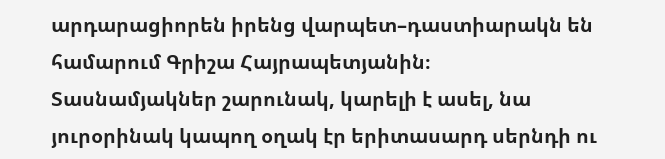արդարացիորեն իրենց վարպետ–դաստիարակն են համարում Գրիշա Հայրապետյանին։
Տասնամյակներ շարունակ, կարելի է ասել, նա յուրօրինակ կապող օղակ էր երիտասարդ սերնդի ու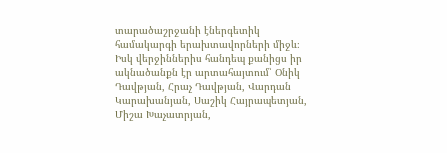տարածաշրջանի էներգետիկ համակարգի երախտավորների միջև։ Իսկ վերջիններիս հանդեպ քանիցս իր ակնածանքն էր արտահայտում՝ Օնիկ Դավթյան, Հրաչ Դավթյան, Վարդան Կարախանյան, Սաշիկ Հայրապետյան, Միշա Խաչատրյան,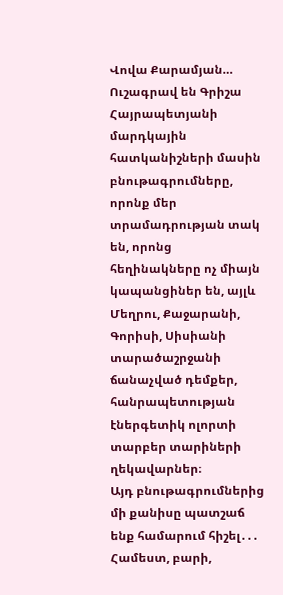Վովա Քարամյան…
Ուշագրավ են Գրիշա Հայրապետյանի մարդկային հատկանիշների մասին բնութագրումները, որոնք մեր տրամադրության տակ են, որոնց հեղինակները ոչ միայն կապանցիներ են, այլև Մեղրու, Քաջարանի, Գորիսի, Սիսիանի տարածաշրջանի ճանաչված դեմքեր, հանրապետության էներգետիկ ոլորտի տարբեր տարիների ղեկավարներ։
Այդ բնութագրումներից մի քանիսը պատշաճ ենք համարում հիշել․․․
Համեստ, բարի,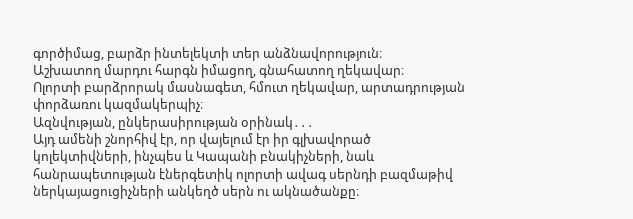գործիմաց, բարձր ինտելեկտի տեր անձնավորություն։
Աշխատող մարդու հարգն իմացող, գնահատող ղեկավար։
Ոլորտի բարձրորակ մասնագետ, հմուտ ղեկավար, արտադրության փորձառու կազմակերպիչ։
Ազնվության, ընկերասիրության օրինակ․․․
Այդ ամենի շնորհիվ էր, որ վայելում էր իր գլխավորած կոլեկտիվների, ինչպես և Կապանի բնակիչների, նաև հանրապետության էներգետիկ ոլորտի ավագ սերնդի բազմաթիվ ներկայացուցիչների անկեղծ սերն ու ակնածանքը։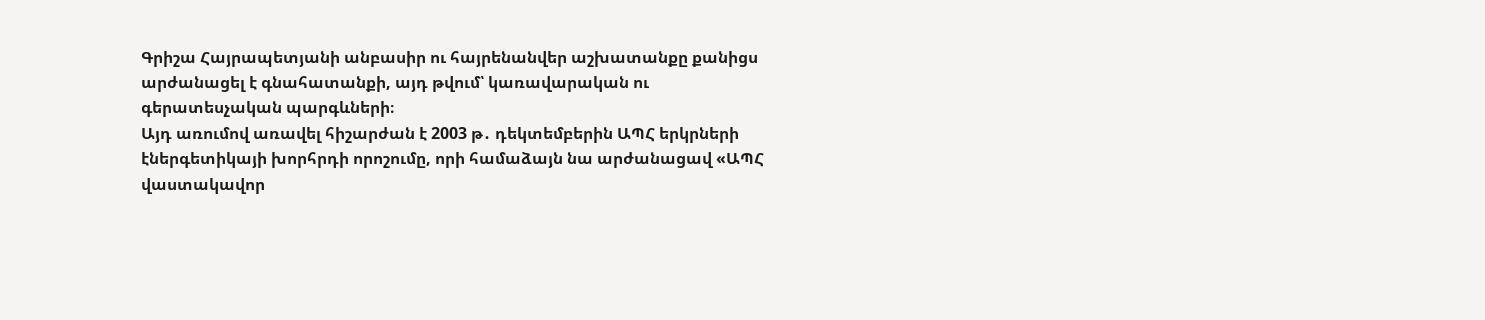Գրիշա Հայրապետյանի անբասիր ու հայրենանվեր աշխատանքը քանիցս արժանացել է գնահատանքի, այդ թվում՝ կառավարական ու գերատեսչական պարգևների։
Այդ առումով առավել հիշարժան է 2003 թ․ դեկտեմբերին ԱՊՀ երկրների էներգետիկայի խորհրդի որոշումը, որի համաձայն նա արժանացավ «ԱՊՀ վաստակավոր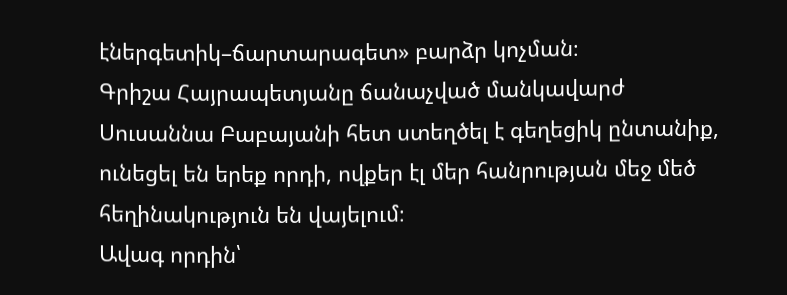էներգետիկ–ճարտարագետ» բարձր կոչման։
Գրիշա Հայրապետյանը ճանաչված մանկավարժ Սուսաննա Բաբայանի հետ ստեղծել է գեղեցիկ ընտանիք, ունեցել են երեք որդի, ովքեր էլ մեր հանրության մեջ մեծ հեղինակություն են վայելում։
Ավագ որդին՝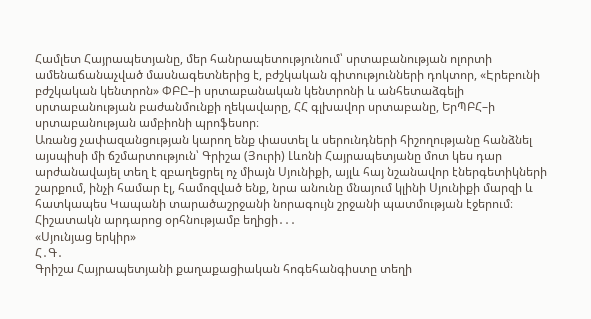Համլետ Հայրապետյանը, մեր հանրապետությունում՝ սրտաբանության ոլորտի ամենաճանաչված մասնագետներից է, բժշկական գիտությունների դոկտոր, «Էրեբունի բժշկական կենտրոն» ՓԲԸ–ի սրտաբանական կենտրոնի և անհետաձգելի սրտաբանության բաժանմունքի ղեկավարը, ՀՀ գլխավոր սրտաբանը, ԵրՊԲՀ–ի սրտաբանության ամբիոնի պրոֆեսոր։
Առանց չափազանցության կարող ենք փաստել և սերունդների հիշողությանը հանձնել այսպիսի մի ճշմարտություն՝ Գրիշա (Յուրի) Լևոնի Հայրապետյանը մոտ կես դար արժանավայել տեղ է զբաղեցրել ոչ միայն Սյունիքի, այլև հայ նշանավոր էներգետիկների շարքում, ինչի համար էլ, համոզված ենք, նրա անունը մնայում կլինի Սյունիքի մարզի և հատկապես Կապանի տարածաշրջանի նորագույն շրջանի պատմության էջերում։
Հիշատակն արդարոց օրհնությամբ եղիցի․․․
«Սյունյաց երկիր»
Հ․Գ․
Գրիշա Հայրապետյանի քաղաքացիական հոգեհանգիստը տեղի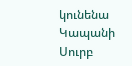կունենա Կապանի Սուրբ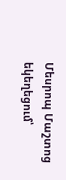Մեսրոպ Մաշտոց եկեղեցում՝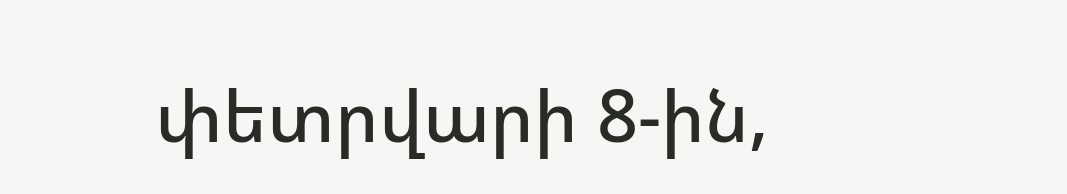փետրվարի 8-ին,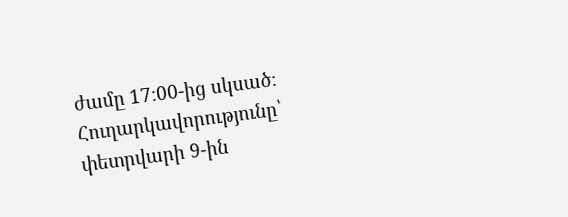ժամը 17։00-ից սկսած։
Հուղարկավորությունը՝ փետրվարի 9-ին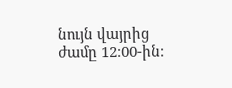նույն վայրից ժամը 12։00-ին։